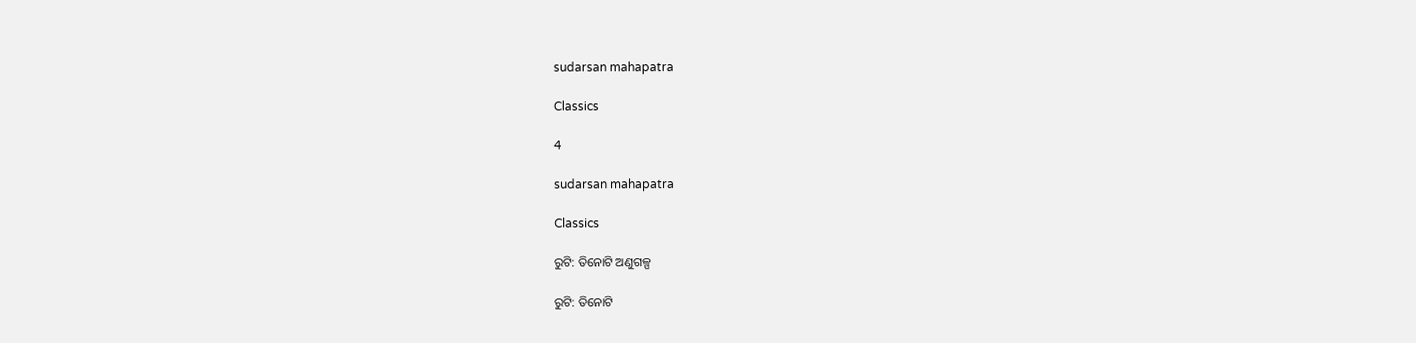sudarsan mahapatra

Classics

4

sudarsan mahapatra

Classics

ରୁଟି: ତିନୋଟି ଅଣୁଗଳ୍ପ

ରୁଟି: ତିନୋଟି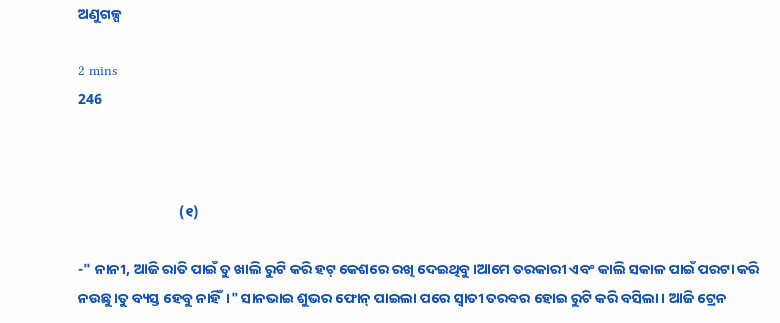ଅଣୁଗଳ୍ପ

2 mins
246



                               (୧)

-" ନାନୀ, ଆଜି ରାତି ପାଇଁ ତୁ ଖାଲି ରୁଟି କରି ହଟ୍ କେଶରେ ରଖି ଦେଇଥିବୁ।ଆମେ ତରକାରୀ ଏବଂ କାଲି ସକାଳ ପାଇଁ ପରଟା କରି ନଉଛୁ।ତୁ ବ୍ୟସ୍ତ ହେବୁ ନାହିଁ।" ସାନଭାଇ ଶୁଭର ଫୋନ୍ ପାଇଲା ପରେ ସ୍ବାତୀ ତରବର ହୋଇ ରୁଟି କରି ବସିଲା । ଆଜି ଟ୍ରେନ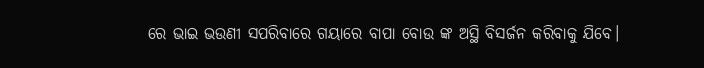ରେ ଭାଇ ଭଉଣୀ ସପରିବାରେ ଗୟାରେ ବାପା ବୋଉ ଙ୍କ ଅସ୍ଥି ବିସର୍ଜନ କରିବାକୁ ଯିବେ।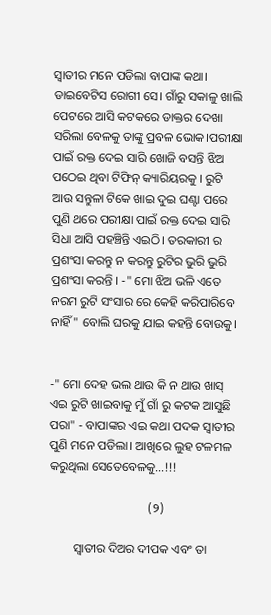ସ୍ବାତୀର ମନେ ପଡିଲା ବାପାଙ୍କ କଥା। ଡାଇବେଟିସ ରୋଗୀ ସେ। ଗାଁରୁ ସକାଳୁ ଖାଲି ପେଟରେ ଆସି କଟକରେ ଡାକ୍ତର ଦେଖା ସରିଲା ବେଳକୁ ତାଙ୍କୁ ପ୍ରବଳ ଭୋକ।ପରୀକ୍ଷା ପାଇଁ ରକ୍ତ ଦେଇ ସାରି ଖୋଜି ବସନ୍ତି ଝିଅ ପଠେଇ ଥିବା ଟିଫିନ୍ କ୍ୟାରିୟରକୁ । ରୁଟି ଆଉ ସନ୍ତୁଳା ଟିକେ ଖାଇ ଦୁଇ ଘଣ୍ଟା ପରେ ପୁଣି ଥରେ ପରୀକ୍ଷା ପାଇଁ ରକ୍ତ ଦେଇ ସାରି ସିଧା ଆସି ପହଞ୍ଚିନ୍ତି ଏଇଠି। ତରକାରୀ ର ପ୍ରଶଂସା କରନ୍ତୁ ନ କରନ୍ତୁ ରୁଟିର ଭୁରି ଭୁରି ପ୍ରଶଂସା କରନ୍ତି । -" ମୋ ଝିଅ ଭଳି ଏତେ ନରମ ରୁଟି ସଂସାର ରେ କେହି କରିପାରିବେ ନାହିଁ" ବୋଲି ଘରକୁ ଯାଇ କହନ୍ତି ବୋଉକୁ।


-" ମୋ ଦେହ ଭଲ ଥାଉ କି ନ ଥାଉ ଖାସ୍ ଏଇ ରୁଟି ଖାଇବାକୁ ମୁଁ ଗାଁ ରୁ କଟକ ଆସୁଛି ପରା" - ବାପାଙ୍କର ଏଇ କଥା ପଦକ ସ୍ବାତୀର ପୁଣି ମନେ ପଡିଲା। ଆଖିରେ ଲୁହ ଟଳମଳ କରୁଥିଲା ସେତେବେଳକୁ...!!!

                                (୨)

        ସ୍ବାତୀର ଦିଅର ଦୀପକ ଏବଂ ତା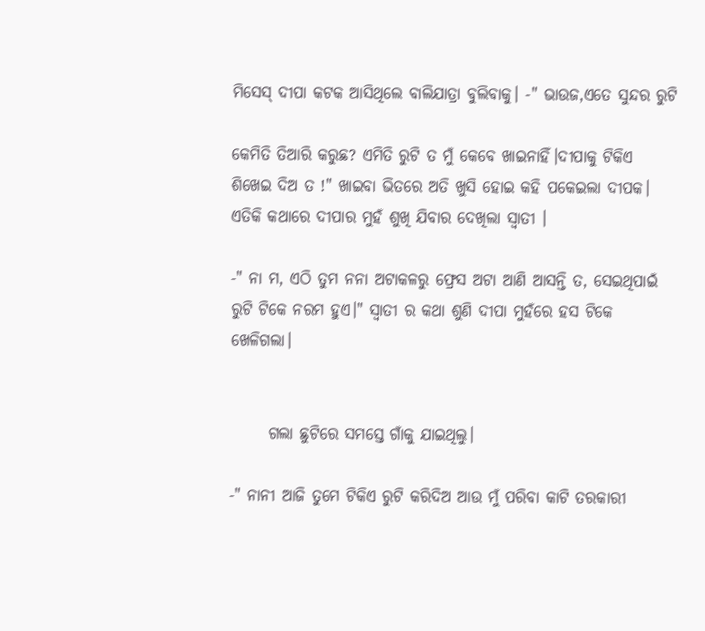ମିସେସ୍ ଦୀପା କଟକ ଆସିଥିଲେ ବାଲିଯାତ୍ରା ବୁଲିବାକୁ। -" ଭାଉଜ,ଏତେ ସୁନ୍ଦର ରୁଟି

କେମିତି ତିଆରି କରୁଛ? ଏମିତି ରୁଟି ତ ମୁଁ କେବେ ଖାଇନାହିଁ।ଦୀପାକୁ ଟିକିଏ ଶିଖେଇ ଦିଅ ତ !" ଖାଇବା ଭିତରେ ଅତି ଖୁସି ହୋଇ କହି ପକେଇଲା ଦୀପକ। ଏତିକି କଥାରେ ଦୀପାର ମୁହଁ ଶୁଖି ଯିବାର ଦେଖିଲା ସ୍ବାତୀ ।

-" ନା ମ, ଏଠି ତୁମ ନନା ଅଟାକଳରୁ ଫ୍ରେସ ଅଟା ଆଣି ଆସନ୍ତି ତ, ସେଇଥିପାଇଁ ରୁଟି ଟିକେ ନରମ ହୁଏ।" ସ୍ବାତୀ ର କଥା ଶୁଣି ଦୀପା ମୁହଁରେ ହସ ଟିକେ ଖେଳିଗଲା।


      ଗଲା ଛୁଟିରେ ସମସ୍ତେ ଗାଁକୁ ଯାଇଥିଲୁ।

-" ନାନୀ ଆଜି ତୁମେ ଟିକିଏ ରୁଟି କରିଦିଅ ଆଉ ମୁଁ ପରିବା କାଟି ତରକାରୀ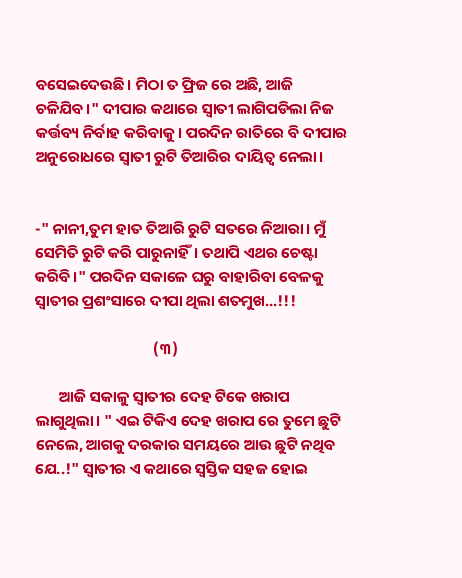ବସେଇଦେଉଛି। ମିଠା ତ ଫ୍ରିଜ ରେ ଅଛି, ଆଜି ଚଳିଯିବ।" ଦୀପାର କଥାରେ ସ୍ବାତୀ ଲାଗିପଡିଲା ନିଜ କର୍ତ୍ତବ୍ୟ ନିର୍ବାହ କରିବାକୁ। ପରଦିନ ରାତିରେ ବି ଦୀପାର ଅନୁରୋଧରେ ସ୍ବାତୀ ରୁଟି ତିଆରିର ଦାୟିତ୍ଵ ନେଲା।


-" ନାନୀ,ତୁମ ହାତ ତିଆରି ରୁଟି ସତରେ ନିଆରା। ମୁଁ ସେମିତି ରୁଟି କରି ପାରୁନାହିଁ। ତଥାପି ଏଥର ଚେଷ୍ଟା କରିବି।" ପରଦିନ ସକାଳେ ଘରୁ ବାହାରିବା ବେଳକୁ ସ୍ବାତୀର ପ୍ରଶଂସାରେ ଦୀପା ଥିଲା ଶତମୁଖ...!!!

                                  (୩)

       ଆଜି ସକାଳୁ ସ୍ବାତୀର ଦେହ ଟିକେ ଖରାପ ଲାଗୁଥିଲା। " ଏଇ ଟିକିଏ ଦେହ ଖରାପ ରେ ତୁମେ ଛୁଟି ନେଲେ, ଆଗକୁ ଦରକାର ସମୟରେ ଆଉ ଛୁଟି ନଥିବ ଯେ..!" ସ୍ବାତୀର ଏ କଥାରେ ସ୍ଵସ୍ତିକ ସହଜ ହୋଇ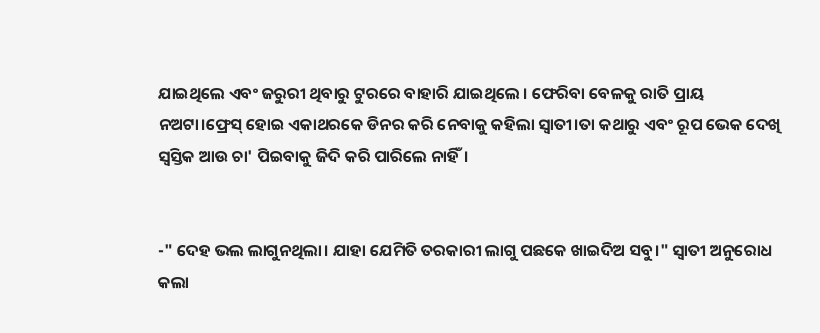ଯାଇଥିଲେ ଏବଂ ଜରୁରୀ ଥିବାରୁ ଟୁରରେ ବାହାରି ଯାଇଥିଲେ । ଫେରିବା ବେଳକୁ ରାତି ପ୍ରାୟ ନଅଟା।ଫ୍ରେସ୍ ହୋଇ ଏକାଥରକେ ଡିନର କରି ନେବାକୁ କହିଲା ସ୍ବାତୀ।ତା କଥାରୁ ଏବଂ ରୂପ ଭେକ ଦେଖି ସ୍ଵସ୍ତିକ ଆଉ ଚା' ପିଇବାକୁ ଜିଦି କରି ପାରିଲେ ନାହିଁ।


-" ଦେହ ଭଲ ଲାଗୁନଥିଲା। ଯାହା ଯେମିତି ତରକାରୀ ଲାଗୁ ପଛକେ ଖାଇଦିଅ ସବୁ।" ସ୍ବାତୀ ଅନୁରୋଧ କଲା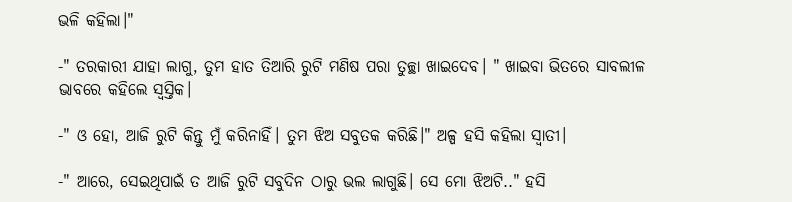ଭଳି କହିଲା।"

-" ତରକାରୀ ଯାହା ଲାଗୁ, ତୁମ ହାତ ତିଆରି ରୁଟି ମଣିଷ ପରା ତୁଚ୍ଛା ଖାଇଦେବ। " ଖାଇବା ଭିତରେ ସାବଲୀଳ ଭାବରେ କହିଲେ ସ୍ଵସ୍ତିକ।

-" ଓ ହୋ, ଆଜି ରୁଟି କିନ୍ତୁ ମୁଁ କରିନାହିଁ। ତୁମ ଝିଅ ସବୁତକ କରିଛି।" ଅଳ୍ପ ହସି କହିଲା ସ୍ବାତୀ।

-" ଆରେ, ସେଇଥିପାଇଁ ତ ଆଜି ରୁଟି ସବୁଦିନ ଠାରୁ ଭଲ ଲାଗୁଛି। ସେ ମୋ ଝିଅଟି.." ହସି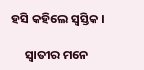ହସି କହିଲେ ସ୍ଵସ୍ତିକ ।

     ସ୍ବାତୀର ମନେ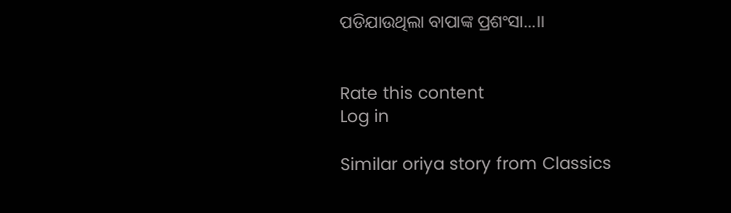ପଡିଯାଉଥିଲା ବାପାଙ୍କ ପ୍ରଶଂସା...।।


Rate this content
Log in

Similar oriya story from Classics